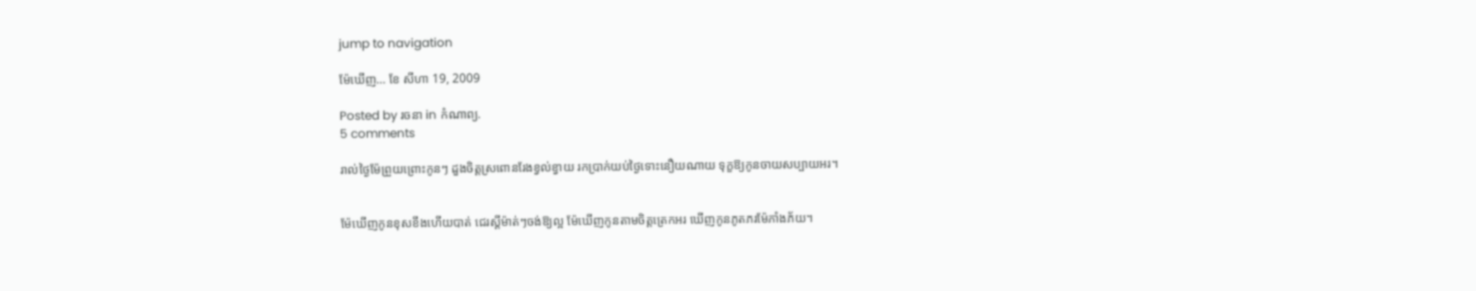jump to navigation

ម៉ែឃើញ… ខែ សីហា 19, 2009

Posted by រចនា in កំណាព្យ.
5 comments

រាល់ថ្ងៃម៉ែព្រួយព្រោះកូនៗ ដួងចិត្តស្រពោនរែងខ្វល់ខ្វាយ រកប្រាក់យប់ថ្ងៃទោះនឿយណាយ ទុក្ខឱ្យកូនចាយសប្បាយអរ។


ម៉ែឃើញកូនខុសខឹងហើយបាត់ ជេរស្តីម៉ាត់ៗចង់ឱ្យល្អ ម៉ែឃើញកូនតាមចិត្តត្រេកអរ ឃើញកូនភូតភរម៉ែភាំងភ័យ។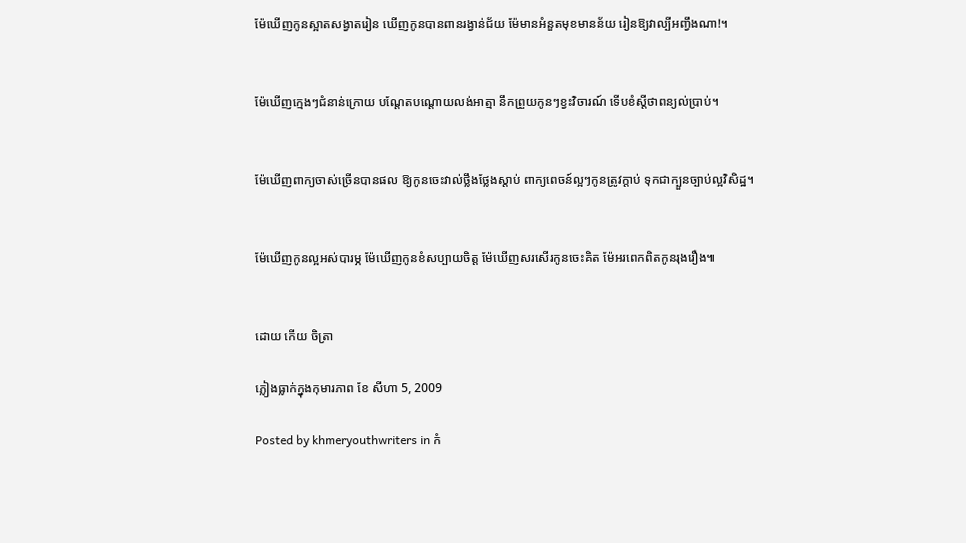ម៉ែឃើញកូនស្អាតសង្វាតរៀន ឃើញកូនបានពានរង្វាន់ជ័យ ម៉ែមានអំនួតមុខមានន័យ រៀនឱ្យវាល្បីអញ្វឹងណា!។


ម៉ែឃើញក្មេងៗជំនាន់ក្រោយ បណ្តែតបណ្តោយលង់អាត្មា នឹកព្រួយកូនៗខ្វះវិចារណ៍ ទើបខំស្តីថាពន្យល់ប្រាប់។


ម៉ែឃើញពាក្យចាស់ច្រើនបានផល ឱ្យកូនចេះវាល់ថ្លឹងថ្លែងស្តាប់ ពាក្យពេចន៍ល្អៗកូនត្រូវក្តាប់ ទុកជាក្បួនច្បាប់ល្អវិសិដ្ឋ។


ម៉ែឃើញកូនល្អអស់បារម្ភ ម៉ែឃើញកូនខំសប្បាយចិត្ត ម៉ែឃើញសរសើរកូនចេះគិត ម៉ែអរពេកពិតកូនរុងរឿង៕


ដោយ កើយ ចិត្រា

ភ្លៀងធ្លាក់ក្នុងកុមារភាព ខែ សីហា 5, 2009

Posted by khmeryouthwriters in កំ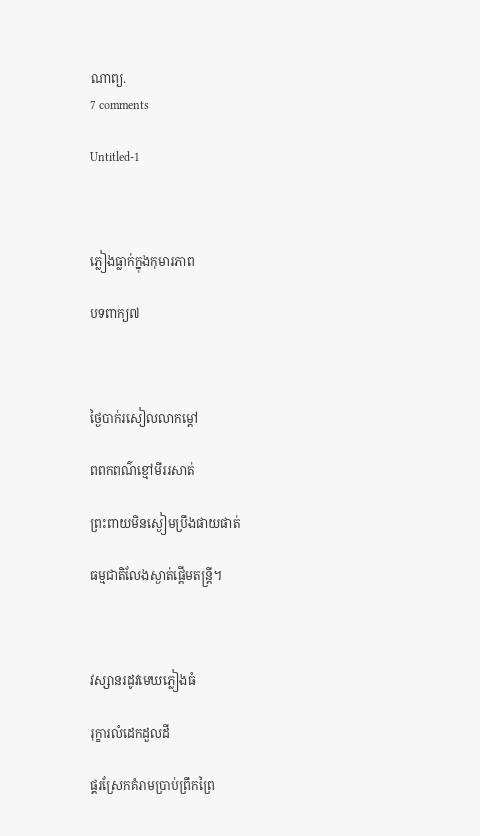ណាព្យ.
7 comments

Untitled-1



ភ្លៀងធ្លាក់ក្នុងកុមារភាព

បទពាក្យ៧



ថ្ងៃបាក់រសៀលលាកម្ដៅ

ពពកពណ៌ខ្មៅមីររសាត់

ព្រះពាយមិនស្ងៀមប្រឹងផាយផាត់

ធម្មជាតិលែងស្ងាត់ផ្ដើមតន្រ្តី។



វស្សានរដូវមេឃភ្លៀងធំ

រុក្ខារលំដេកដួលដី

ផ្គរស្រែកគំរាមប្រាប់ព្រឹកព្រៃ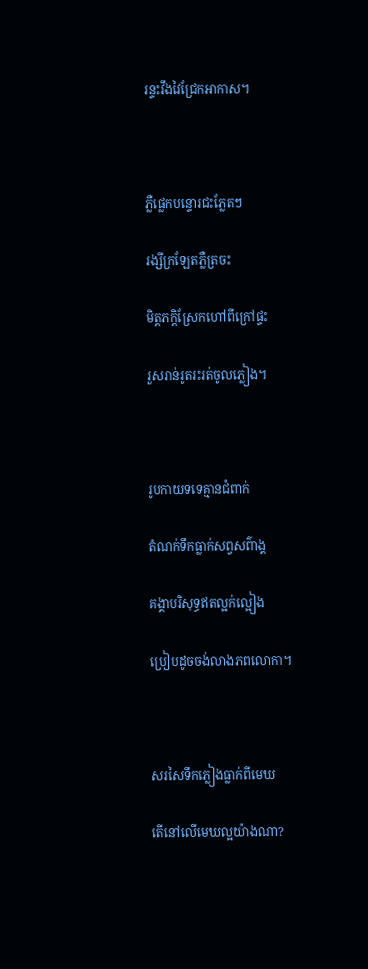រន្ទះវឹងវៃជ្រែកអាកាស។



ភ្លឺផ្លេកបន្ទោរជះភ្លែតៗ

រង្សីក្រឡែតភ្លឺត្រចះ

មិត្តភក្តិស្រែកហៅពីក្រៅផ្ទះ

រួសរាន់រូតរះរត់ចូលភ្លៀង។



រូបកាយទទេគ្មានជំពាក់

តំណក់ទឹកធ្លាក់សព្វសព៌ាង្គ

គង្គាបរិសុទ្ធឥតល្អក់ល្អៀង

ប្រៀបដូចចង់លាងភពលោកា។



សរសៃទឹកភ្លៀងធ្លាក់ពីមេឃ

តើនៅលើមេឃល្អយ៉ាងណា?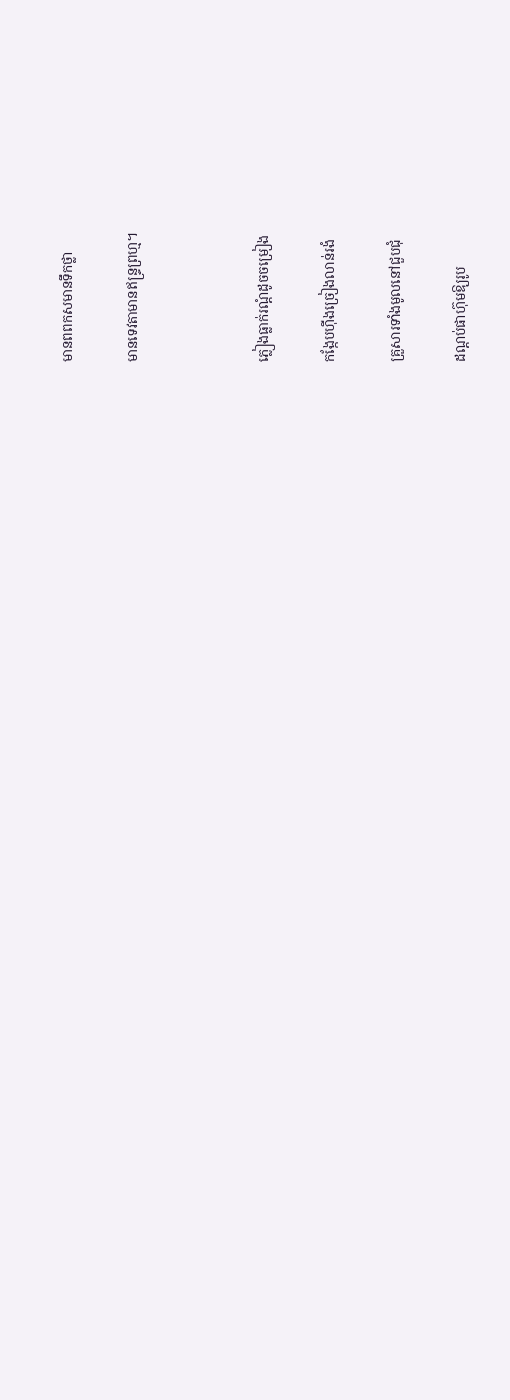មានពពកសមានទឹកថ្លា

មានទេវតាមានឥន្ទ្រព្រហ្ម។



ភ្លៀងធ្លាក់រណ្ដំដូចចម្រៀង

កង្កែបហ៊ីងច្រៀងលាន់រងំ

គ្រួសារទាំងមូលនៅជួបជុំ

ដណ្ដប់ផាហ៊ុមឱ្យរូប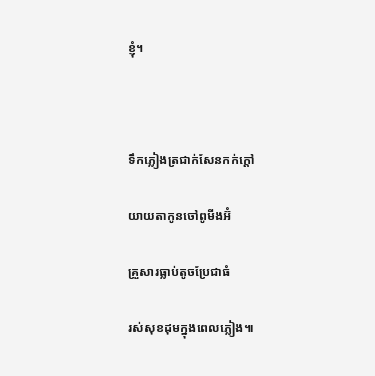ខ្ញុំ។



ទឹកភ្លៀងត្រជាក់សែនកក់ក្ដៅ

យាយតាកូនចៅពូមីងអ៊ំ

គ្រួសារធ្លាប់តូចប្រែជាធំ

រស់សុខដុមក្នុងពេលភ្លៀង៕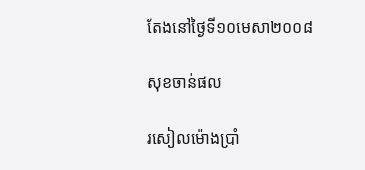តែងនៅថ្ងៃទី១០មេសា២០០៨

សុខចាន់ផល

រសៀលម៉ោងប្រាំ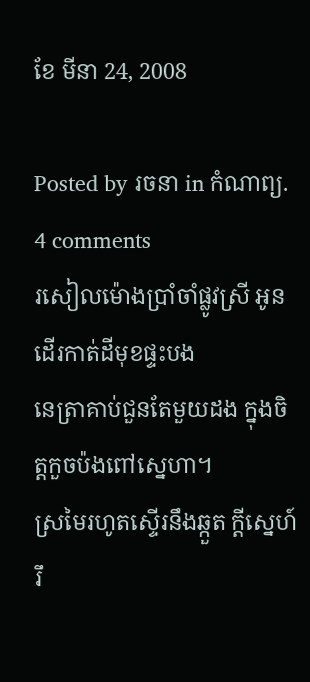ខែ មីនា 24, 2008

Posted by រចនា in កំណាព្យ.
4 comments
រសៀលម៉ោងប្រាំចាំផ្លូវស្រី អូនដើរកាត់ដីមុខផ្ទះបង
នេត្រាគាប់ជួនតែមួយដង ក្នុងចិត្តកួចប៉ងពៅស្នេហា។
ស្រមៃរហូតស្ទើរនឹងឆ្កួត ក្ដីស្នេហ៍រឹ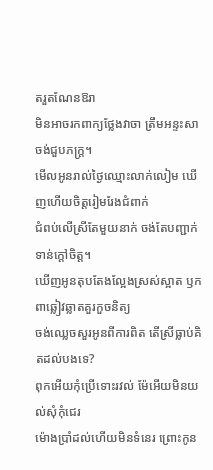តរួតណែនឱរា
មិនអាចរកពាក្យថ្លែងវាចា ត្រឹមអន្ទះសាចង់ជួបភក្ត្រ។
មើលអូនរាល់ថ្ងៃឈ្មោះលាក់លៀម ឃើញហើយចិត្តរៀមរែងជំពាក់
ជំពប់លើស្រីតែមួយនាក់ ចង់តែបញ្ជាក់ទាន់ក្ដៅចិត្ត។
ឃើញអូនតុបតែងល្អែងស្រស់ស្អាត ឫកពាឆ្លៀវឆ្លាតគួរកួចនិត្យ
ចង់ឈ្លេចសួរអូនពីការពិត តើស្រីធ្លាប់គិតដល់បងទេ?
ពុកអើយកុំប្រើទោះរវល់ ម៉ែអើយមិនយល់សុំកុំជេរ
ម៉ោងប្រាំដល់ហើយមិនទំនេរ ព្រោះកូន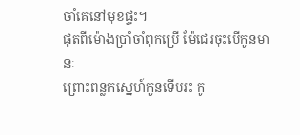ចាំគេនៅមុខផ្ទះ។
ផុតពីម៉ោងប្រាំចាំពុកប្រើ ម៉ែជេរចុះបើកូនមានៈ
ព្រោះពន្លកស្នេហ៍កូនទើបរះ កូ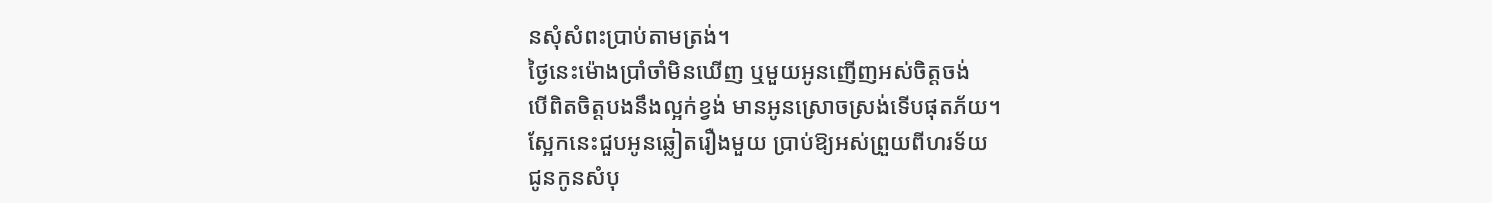នសុំសំពះប្រាប់តាមត្រង់។
ថ្ងៃនេះម៉ោងប្រាំចាំមិនឃើញ ឬមួយអូនញើញអស់ចិត្តចង់
បើពិតចិត្តបងនឹងល្អក់ខ្វង់ មានអូនស្រោចស្រង់ទើបផុតភ័យ។
ស្អែកនេះជួបអូនឆ្លៀតរឿងមួយ ប្រាប់ឱ្យអស់ព្រួយពីហរទ័យ
ជូនកូនសំបុ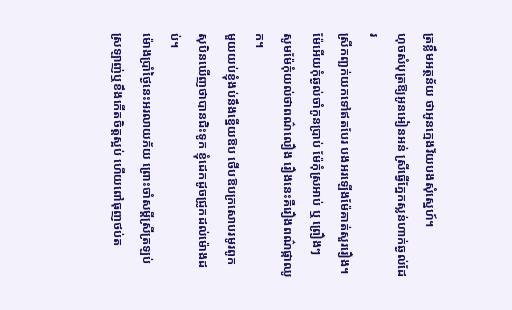ត្រខ្លឹមអត្ថន័យ ថាអូនក្មេងវ័យបងសុំស្នេហ៍។
ហុចសំបុត្រឱ្យអូនអៀនអន់ ស្រីធ្វើភ្នែកស្លន់ហាក់ឆ្ងល់ដែរ
ស្រីកញ្ឆក់យកទៅឥតបែរ បងអរឡើងម៉ែគាត់សួររឿង។
ម៉ែអើយកុំឆ្ងល់ចាំកូនប្រាប់ ម៉ែកុំស្រអាប់ ឬ ព្រឿងៗ
សូមម៉ែកុំយល់ថាពណ៌លឿង រឿងនេះគឺរឿងពណ៌ផ្កាឈូក។
មួយយប់ខ្ញុំងប់នឹងខ្នើយឱប ថើបឱបក្រសោបរមូរពូក
សុបិនឃើញថាបានជិះទូក ខ្ញុំដេកដូចជ្រូកដល់ម៉ោងដប់។
ម៉ោងប្រាំថ្ងៃនេះអរលាយភ័យ ព្រោះចាំសម្ដីស្រីត្រឡប់
ស្រឡាញ់ឬខឹងកើតចិត្តស្អប់ ហើយពៅធុញថប់ត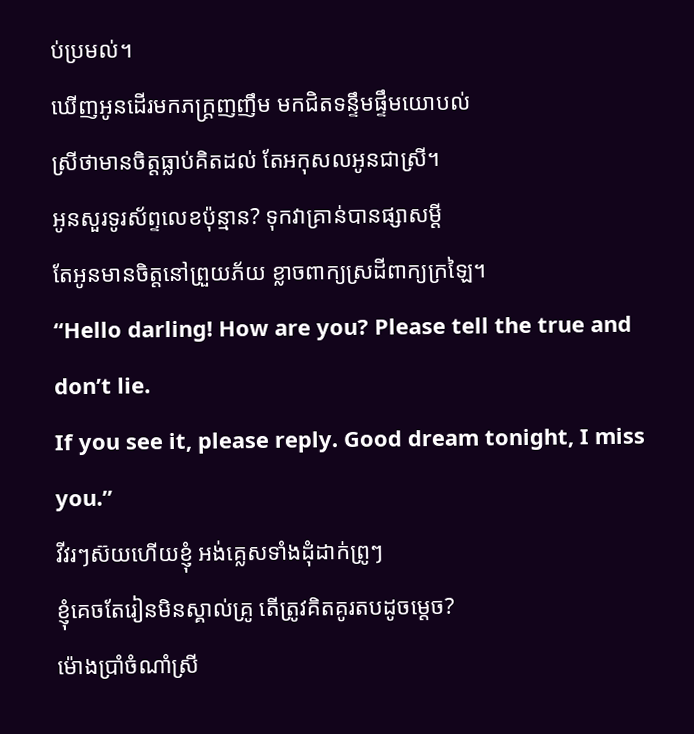ប់ប្រមល់។
ឃើញអូនដើរមកភក្ត្រញញឹម មកជិតទន្ទឹមផ្ទឹមយោបល់
ស្រីថាមានចិត្តធ្លាប់គិតដល់ តែអកុសលអូនជាស្រី។
អូនសួរទូរស័ព្ទលេខប៉ុន្មាន? ទុកវាគ្រាន់បានផ្សាសម្ដី
តែអូនមានចិត្តនៅព្រួយភ័យ ខ្លាចពាក្យស្រដីពាក្យក្រឡៃ។
“Hello darling! How are you? Please tell the true and don’t lie.
If you see it, please reply. Good dream tonight, I miss you.”
វីវរៗស៊យហើយខ្ញុំ អង់គ្លេសទាំងដុំដាក់ព្រូៗ
ខ្ញុំគេចតែរៀនមិនស្គាល់គ្រូ តើត្រូវគិតគូរតបដូចម្ដេច?
ម៉ោងប្រាំចំណាំស្រី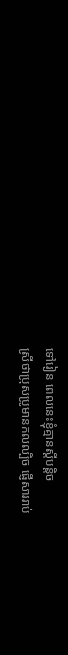ទៅរៀន ពេលនេះខ្ញុំគ្មានស្ដីបន្តិច
ស្រីថាប្រុសប្រូមានកលល្បិច ផ្ញើសាររាប់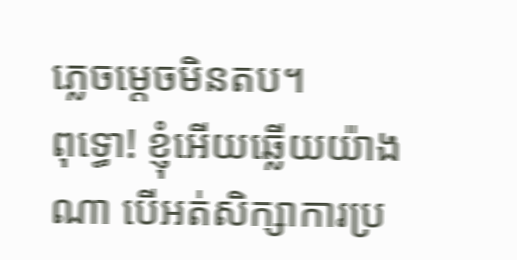ភ្លេចម្ដេចមិនតប។
ពុទ្ធោ! ខ្ញុំអើយឆ្លើយយ៉ាងណា បើអត់សិក្សាការប្រ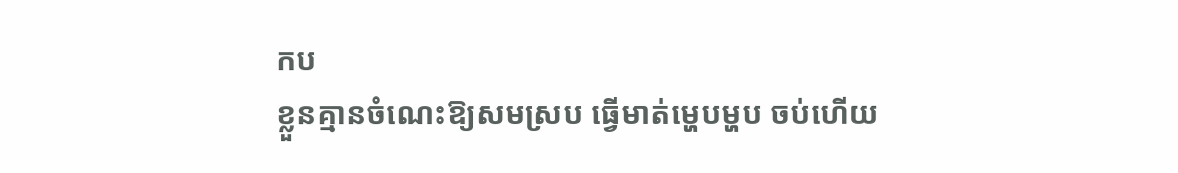កប
ខ្លួនគ្មានចំណេះឱ្យសមស្រប ធ្វើមាត់ម្ហេបម្ហប ចប់ហើយ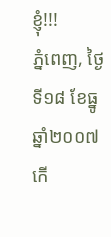ខ្ញុំ!!!
ភ្នំពេញ, ថ្ងៃទី១៨ ខែធ្នូ ឆ្នាំ២០០៧
កើ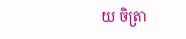យ ចិត្រា